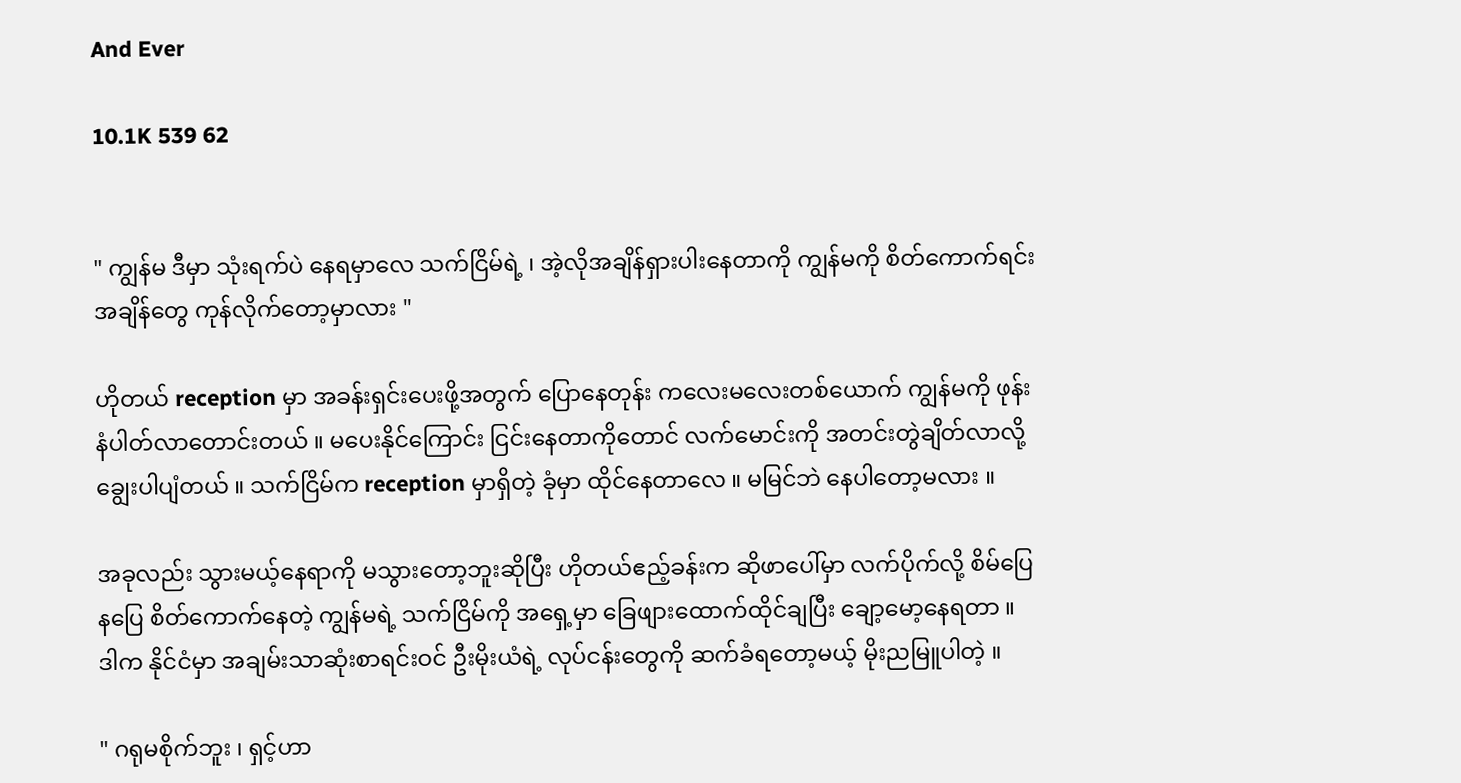And Ever

10.1K 539 62


" ကျွန်မ ဒီမှာ သုံးရက်ပဲ နေရမှာလေ သက်ငြိမ်ရဲ့ ၊ အဲ့လိုအချိန်ရှားပါးနေတာကို ကျွန်မကို စိတ်ကောက်ရင်း အချိန်တွေ ကုန်လိုက်တော့မှာလား "

ဟိုတယ် reception မှာ အခန်းရှင်းပေးဖို့အတွက် ပြောနေတုန်း ကလေးမလေးတစ်ယောက် ကျွန်မကို ဖုန်းနံပါတ်လာတောင်းတယ် ။ မပေးနိုင်ကြောင်း ငြင်းနေတာကိုတောင် လက်မောင်းကို အတင်းတွဲချိတ်လာလို့ ချွေးပါပျံတယ် ။ သက်ငြိမ်က reception မှာရှိတဲ့ ခုံမှာ ထိုင်နေတာလေ ။ မမြင်ဘဲ နေပါတော့မလား ။

အခုလည်း သွားမယ့်နေရာကို မသွားတော့ဘူးဆိုပြီး ဟိုတယ်ဧည့်ခန်းက ဆိုဖာပေါ်မှာ လက်‌ပိုက်လို့ စိမ်ပြေနပြေ စိတ်ကောက်နေတဲ့ ကျွန်မရဲ့ သက်ငြိမ်ကို အရှေ့မှာ ခြေဖျားထောက်ထိုင်ချပြီး ချော့မော့နေရတာ ။ ဒါက နိုင်ငံမှာ အချမ်းသာဆုံးစာရင်းဝင် ဦးမိုးယံရဲ့ လုပ်ငန်းတွေကို ဆက်ခံရတော့မယ့် မိုးညမြူပါတဲ့ ။

" ဂရုမစိုက်ဘူး ၊ ရှင့်ဟာ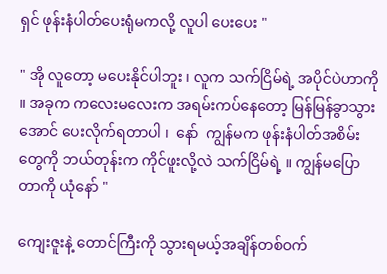ရှင် ဖုန်းနံပါတ်ပေးရုံမကလို့ လူပါ ပေးပေး "

" အို လူတော့ မပေးနိုင်ပါဘူး ၊ လူက သက်ငြိမ်ရဲ့ အပိုင်ပဲဟာကို ။ အခုက ကလေးမလေးက အရမ်းကပ်နေတော့ မြန်မြန်ခွာသွားအောင် ပေးလိုက်ရတာပါ ၊  နော်  ကျွန်မက ဖုန်းနံပါတ်အစိမ်းတွေကို ဘယ်တုန်းက ကိုင်ဖူးလို့လဲ သက်ငြိမ်ရဲ့ ။ ကျွန်မပြောတာကို ယုံနော် "

ကျေးဇူးနဲ့ တောင်ကြီးကို သွားရမယ့်အချိန်တစ်ဝက်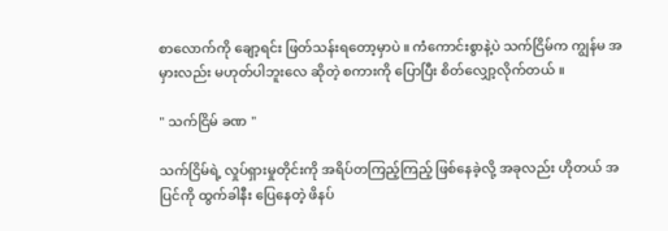စာလောက်ကို ချော့ရင်း ဖြတ်သန်းရတော့မှာပဲ ။ ကံကောင်းစွာနဲ့ပဲ သက်ငြိမ်က ကျွန်မ အမှားလည်း မဟုတ်ပါဘူးလေ ဆိုတဲ့ စကားကို ပြောပြီး စိတ်လျှော့လိုက်တယ် ။

" သက်ငြိမ် ခဏ "

သက်ငြိမ်ရဲ့ လှုပ်ရှားမှုတိုင်းကို အရိပ်တကြည့်ကြည့် ဖြစ်နေခဲ့လို့ အခုလည်း ဟိုတယ် အပြင်ကို ထွက်ခါနီး ပြေနေတဲ့ ဖိနပ်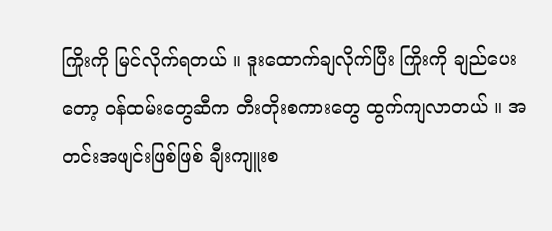ကြိုးကို မြင်လိုက်ရတယ် ။ ဒူးထောက်ချလိုက်ပြီး ကြိုးကို ချည်ပေးတော့ ဝန်ထမ်းတွေဆီက တီးတိုးစကားတွေ ထွက်ကျလာတယ် ။ အတင်းအဖျင်းဖြစ်ဖြစ် ချီးကျူးစ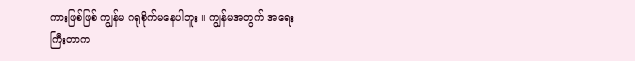ကားဖြစ်ဖြစ် ကျွန်မ ဂရုစိုက်မနေပါဘူး ။ ကျွန်မအတွက် အရေးကြီးတာက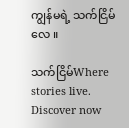ကျွန်မရဲ့ သက်ငြိမ်လေ ။

သက်ငြိမ်Where stories live. Discover now